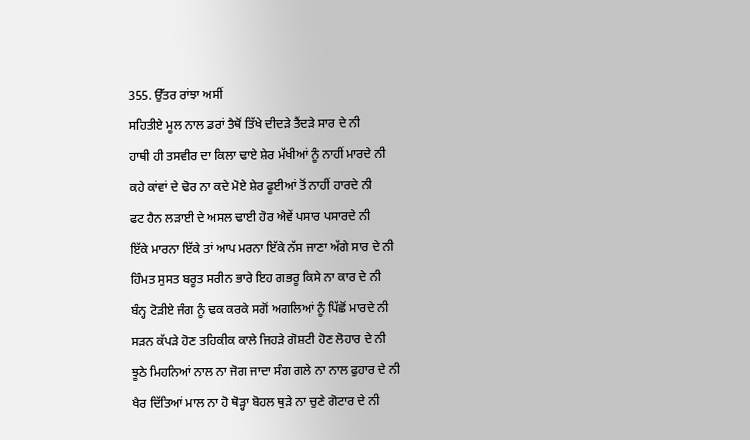355. ਉੱਤਰ ਰਾਂਝਾ ਅਸੀਂ
ਸਹਿਤੀਏ ਮੂਲ ਨਾਲ ਡਰਾਂ ਤੈਥੋਂ ਤਿੱਖੇ ਦੀਦੜੇ ਤੈਂਦੜੇ ਸਾਰ ਦੇ ਨੀ
ਹਾਥੀ ਹੀ ਤਸਵੀਰ ਦਾ ਕਿਲਾ ਢਾਏ ਸ਼ੇਰ ਮੱਖੀਆਂ ਨੂੰ ਨਾਹੀਂ ਮਾਰਦੇ ਨੀ
ਕਹੇ ਕਾਂਵਾਂ ਦੇ ਢੋਰ ਨਾ ਕਦੇ ਮੋਏ ਸ਼ੇਰ ਫੂਈਆਂ ਤੋਂ ਨਾਹੀਂ ਹਾਰਦੇ ਨੀ
ਫਟ ਹੈਨ ਲੜਾਈ ਦੇ ਅਸਲ ਢਾਈ ਹੋਰ ਐਵੇਂ ਪਸਾਰ ਪਸਾਰਦੇ ਨੀ
ਇੱਕੇ ਮਾਰਨਾ ਇੱਕੇ ਤਾਂ ਆਪ ਮਰਨਾ ਇੱਕੇ ਨੱਸ ਜਾਣਾ ਅੱਗੇ ਸਾਰ ਦੇ ਨੀ
ਹਿੰਮਤ ਸੁਸਤ ਬਰੂਤ ਸਰੀਨ ਭਾਰੇ ਇਹ ਗਭਰੂ ਕਿਸੇ ਨਾ ਕਾਰ ਦੇ ਨੀ
ਬੰਨ੍ਹ ਟੋੜੀਏ ਜੰਗ ਨੂੰ ਢਕ ਕਰਕੇ ਸਗੋਂ ਅਗਲਿਆਂ ਨੂੰ ਪਿੱਛੋਂ ਮਾਰਦੇ ਨੀ
ਸੜਨ ਕੱਪੜੇ ਹੋਣ ਤਹਿਕੀਕ ਕਾਲੇ ਜਿਹੜੇ ਗੋਸ਼ਟੀ ਹੋਣ ਲੋਹਾਰ ਦੇ ਨੀ
ਝੂਠੇ ਮਿਹਨਿਆਂ ਨਾਲ ਨਾ ਜੋਗ ਜਾਦਾ ਸੰਗ ਗਲੇ ਨਾ ਨਾਲ ਫੁਹਾਰ ਦੇ ਨੀ
ਖੈਰ ਦਿੱਤਿਆਂ ਮਾਲ ਨਾ ਹੋ ਥੋੜ੍ਹਾ ਬੋਹਲ ਥੁੜੇ ਨਾ ਚੁਣੇ ਗੋਟਾਰ ਦੇ ਨੀ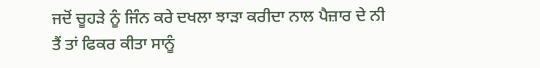ਜਦੋਂ ਚੂਹੜੇ ਨੂੰ ਜਿੰਨ ਕਰੇ ਦਖਲਾ ਝਾੜਾ ਕਰੀਦਾ ਨਾਲ ਪੈਜ਼ਾਰ ਦੇ ਨੀ
ਤੈਂ ਤਾਂ ਫਿਕਰ ਕੀਤਾ ਸਾਨੂੰ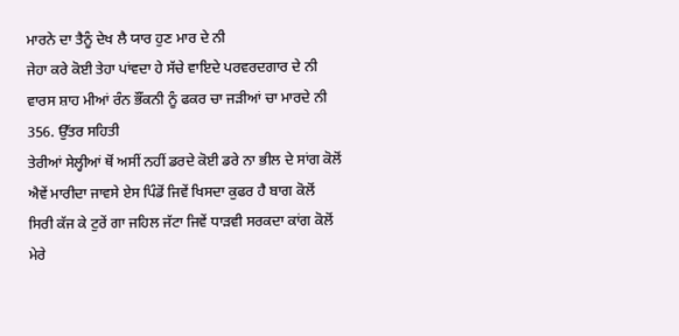ਮਾਰਨੇ ਦਾ ਤੈਨੂੰ ਦੇਖ ਲੈ ਯਾਰ ਹੁਣ ਮਾਰ ਦੇ ਨੀ
ਜੇਹਾ ਕਰੇ ਕੋਈ ਤੇਹਾ ਪਾਂਵਦਾ ਹੇ ਸੱਚੇ ਵਾਇਦੇ ਪਰਵਰਦਗਾਰ ਦੇ ਨੀ
ਵਾਰਸ ਸ਼ਾਹ ਮੀਆਂ ਰੰਨ ਭੌਂਕਨੀ ਨੂੰ ਫਕਰ ਚਾ ਜੜੀਆਂ ਚਾ ਮਾਰਦੇ ਨੀ
356. ਉੱਤਰ ਸਹਿਤੀ
ਤੇਰੀਆਂ ਸੇਲ੍ਹੀਆਂ ਥੋਂ ਅਸੀਂ ਨਹੀਂ ਡਰਦੇ ਕੋਈ ਡਰੇ ਨਾ ਭੀਲ ਦੇ ਸਾਂਗ ਕੋਲੋਂ
ਐਵੇਂ ਮਾਰੀਦਾ ਜਾਵਸੇ ਏਸ ਪਿੰਡੋਂ ਜਿਵੇਂ ਖਿਸਦਾ ਕੁਫਰ ਹੈ ਬਾਗ ਕੋਲੋਂ
ਸਿਰੀ ਕੱਜ ਕੇ ਟੁਰੇਂ ਗਾ ਜਹਿਲ ਜੱਟਾ ਜਿਵੇਂ ਧਾੜਵੀ ਸਰਕਦਾ ਕਾਂਗ ਕੋਲੋਂ
ਮੇਰੇ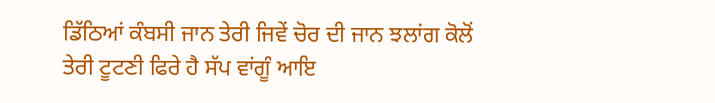ਡਿੱਠਿਆਂ ਕੰਬਸੀ ਜਾਨ ਤੇਰੀ ਜਿਵੇਂ ਚੋਰ ਦੀ ਜਾਨ ਝਲਾਂਗ ਕੋਲੋਂ
ਤੇਰੀ ਟੂਟਣੀ ਫਿਰੇ ਹੈ ਸੱਪ ਵਾਂਗੂੰ ਆਇ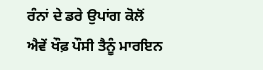ਰੰਨਾਂ ਦੇ ਡਰੇ ਉਪਾਂਗ ਕੋਲੋਂ
ਐਵੇਂ ਖੌਫ਼ ਪੌਸੀ ਤੈਨੂੰ ਮਾਰਇਨ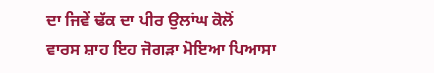ਦਾ ਜਿਵੇਂ ਢੱਕ ਦਾ ਪੀਰ ਉਲਾਂਘ ਕੋਲੋਂ
ਵਾਰਸ ਸ਼ਾਹ ਇਹ ਜੋਗੜਾ ਮੋਇਆ ਪਿਆਸਾ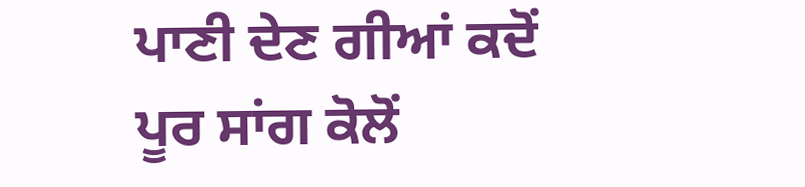ਪਾਣੀ ਦੇਣ ਗੀਆਂ ਕਦੋਂ ਪੂਰ ਸਾਂਗ ਕੋਲੋਂ